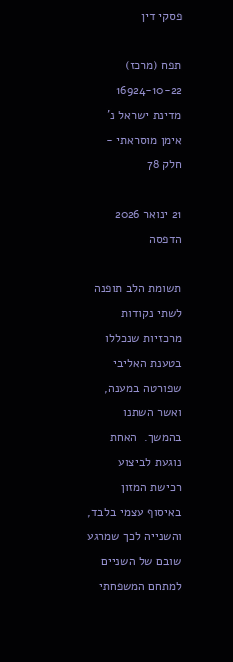פסקי דין

תפח (מרכז) 16924-10-22 מדינת ישראל נ' אימן מוסראתי - חלק 78

21 ינואר 2026
הדפסה

תשומת הלב תופנה לשתי נקודות מרכזיות שנכללו בטענת האליבי שפורטה במענה, ואשר השתנו בהמשך.  האחת נוגעת לביצוע רכישת המזון באיסוף עצמי בלבד, והשנייה לכך שמרגע שובם של השניים למתחם המשפחתי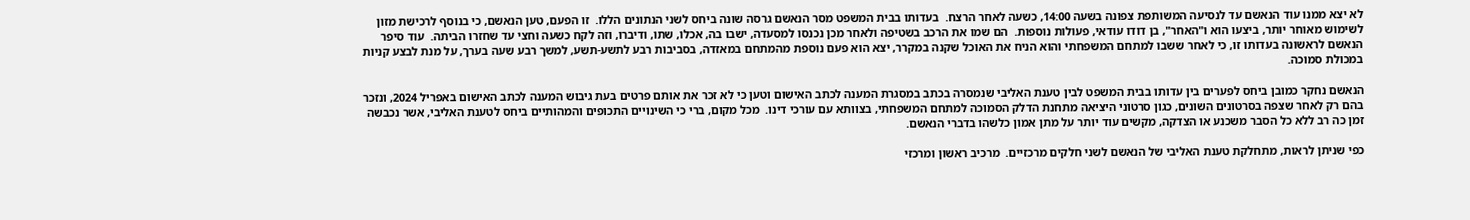לא יצא ממנו עוד הנאשם עד לנסיעה המשותפת צפונה בשעה 14:00, כשעה לאחר הרצח.  בעדותו בבית המשפט מסר הנאשם גרסה שונה ביחס לשני הנתונים הללו.  זו הפעם, טען הנאשם, כי בנוסף לרכישת מזון לשימוש מאוחר יותר, ביצעו הוא ו"האחר", בן דודו עודאי, פעולות נוספות.  הם שמו את הרכב בשטיפה ולאחר מכן נכנסו למסעדה, ישבו בה, אכלו, שתו, ודיברו, וזה לקח כשעה וחצי עד שחזרו הביתה.  עוד סיפר הנאשם לראשונה בעדותו זו, כי לאחר ששבו למתחם המשפחתי והוא הניח את האוכל שקנה במקרר, יצא הוא פעם נוספת מהמתחם במאזדה, בסביבות רבע לתשע-תשע, למשך רבע שעה בערך, על מנת לבצע קניות במכולת סמוכה.

הנאשם נחקר כמובן ביחס לפערים בין עדותו בבית המשפט לבין טענת האליבי שנמסרה בכתב במסגרת המענה לכתב האישום וטען כי לא זכר את אותם פרטים בעת גיבוש המענה לכתב האישום באפריל 2024, ונזכר בהם רק לאחר שצפה בסרטונים השונים, כגון סרטוני היציאה מתחנת הדלק הסמוכה למתחם המשפחתי, בצוותא עם עורכי דינו.  מכל מקום, ברי כי השינויים התכופים והמהותיים ביחס לטענת האליבי, אשר נכבשה זמן כה רב ללא כל הסבר משכנע או הצדקה, מקשים עוד יותר על מתן אמון כלשהו בדברי הנאשם.

כפי שניתן לראות, מתחלקת טענת האליבי של הנאשם לשני חלקים מרכזיים.  מרכיב ראשון ומרכזי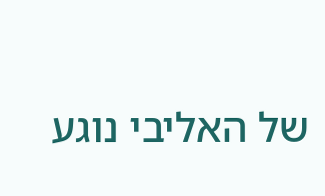של האליבי נוגע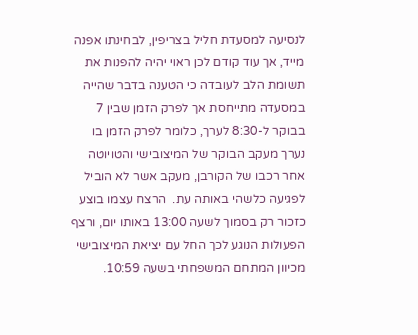לנסיעה למסעדת חליל בצריפין, לבחינתו אפנה מייד, אך עוד קודם לכן ראוי יהיה להפנות את תשומת הלב לעובדה כי הטענה בדבר שהייה במסעדה מתייחסת אך לפרק הזמן שבין 7 בבוקר ל-8:30 לערך, כלומר לפרק הזמן בו נערך מעקב הבוקר של המיצובישי והטויוטה אחר רכבו של הקורבן, מעקב אשר לא הוביל לפגיעה כלשהי באותה עת.  הרצח עצמו בוצע כזכור רק בסמוך לשעה 13:00 באותו יום, ורצף הפעולות הנוגע לכך החל עם יציאת המיצובישי מכיוון המתחם המשפחתי בשעה 10:59.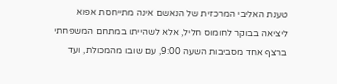טענת האליבי המרכזית של הנאשם אינה מתייחסת אפוא ליציאה בבוקר לחומוס חליל, אלא לשהייתו במתחם המשפחתי ברצף אחד מסביבות השעה 9:00, עם שובו מהמכולת, ועד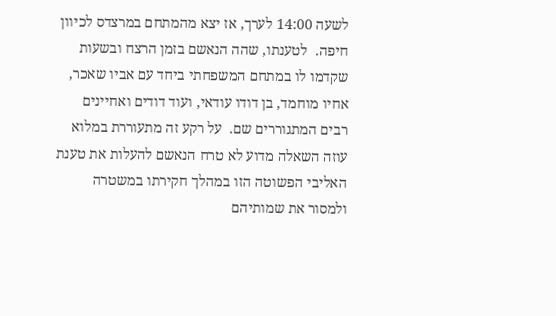לשעה 14:00 לערך, אז יצא מהמתחם במרצדס לכיוון חיפה.  לטענתו, שהה הנאשם בזמן הרצח ובשעות שקדמו לו במתחם המשפחתי ביחד עם אביו שאכר, אחיו מוחמד, בן דודו עודאי, ועוד דודים ואחיינים רבים המתגוררים שם.  על רקע זה מתעוררת במלוא עוזה השאלה מדוע לא טרח הנאשם להעלות את טענת האליבי הפשוטה הזו במהלך חקירתו במשטרה ולמסור את שמותיהם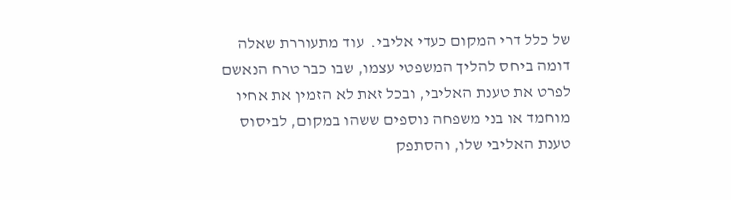של כלל דרי המקום כעדי אליבי.  עוד מתעוררת שאלה דומה ביחס להליך המשפטי עצמו, שבו כבר טרח הנאשם לפרט את טענת האליבי, ובכל זאת לא הזמין את אחיו מוחמד או בני משפחה נוספים ששהו במקום, לביסוס טענת האליבי שלו, והסתפק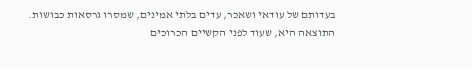בעדותם של עודאי ושאכר, עדים בלתי אמינים, שמסרו גרסאות כבושות.  התוצאה היא, שעוד לפני הקשיים הכרוכים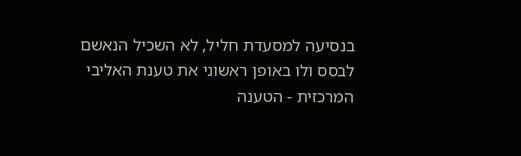בנסיעה למסעדת חליל, לא השכיל הנאשם לבסס ולו באופן ראשוני את טענת האליבי המרכזית - הטענה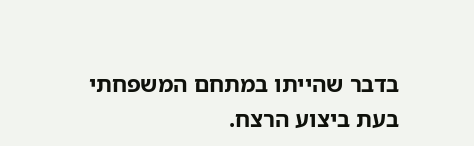בדבר שהייתו במתחם המשפחתי בעת ביצוע הרצח.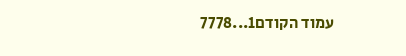עמוד הקודם1...7778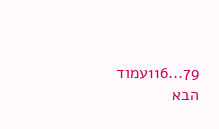79...116עמוד הבא